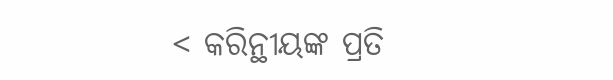< କରିନ୍ଥୀୟଙ୍କ ପ୍ରତି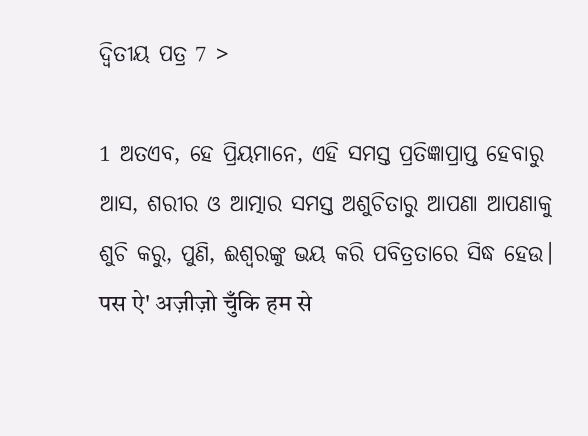ଦ୍ୱିତୀୟ ପତ୍ର 7 >

1 ଅତଏବ, ହେ ପ୍ରିୟମାନେ, ଏହି ସମସ୍ତ ପ୍ରତିଜ୍ଞାପ୍ରାପ୍ତ ହେବାରୁ ଆସ, ଶରୀର ଓ ଆତ୍ମାର ସମସ୍ତ ଅଶୁଚିତାରୁ ଆପଣା ଆପଣାକୁ ଶୁଚି କରୁ, ପୁଣି, ଈଶ୍ବରଙ୍କୁ ଭୟ କରି ପବିତ୍ରତାରେ ସିଦ୍ଧ ହେଉ।
पस ऐ' अज़ीज़ो चुँकि हम से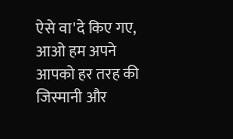ऐसे वा'दे किए गए, आओ हम अपने आपको हर तरह की जिस्मानी और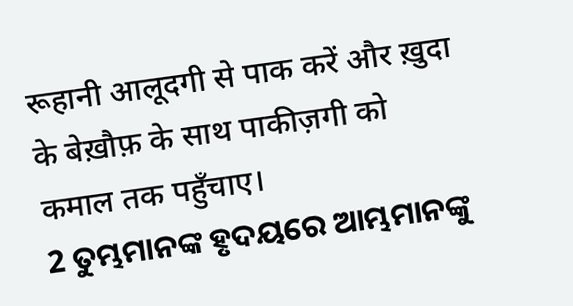रूहानी आलूदगी से पाक करें और ख़ुदा के बेख़ौफ़ के साथ पाकीज़गी को कमाल तक पहुँचाए।
2 ତୁମ୍ଭମାନଙ୍କ ହୃଦୟରେ ଆମ୍ଭମାନଙ୍କୁ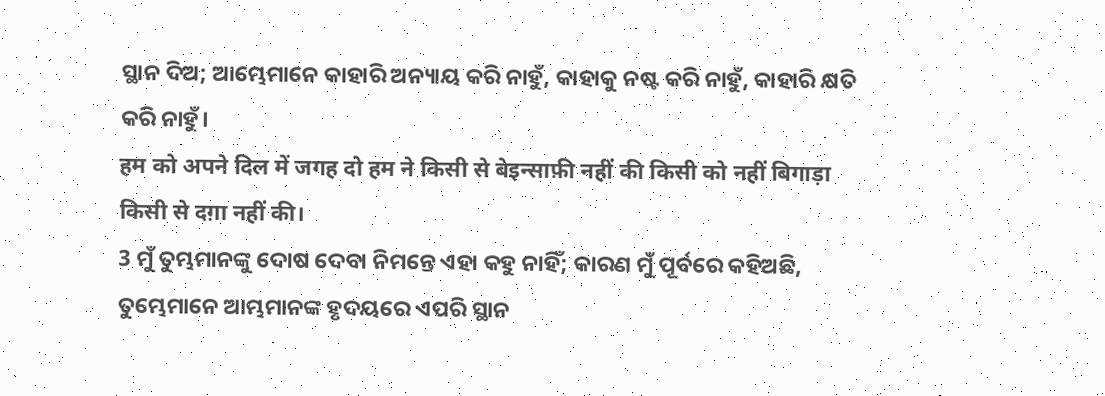ସ୍ଥାନ ଦିଅ; ଆମ୍ଭେମାନେ କାହାରି ଅନ୍ୟାୟ କରି ନାହୁଁ, କାହାକୁ ନଷ୍ଟ କରି ନାହୁଁ, କାହାରି କ୍ଷତି କରି ନାହୁଁ।
हम को अपने दिल में जगह दो हम ने किसी से बेइन्साफ़ी नहीं की किसी को नहीं बिगाड़ा किसी से दग़ा नहीं की।
3 ମୁଁ ତୁମ୍ଭମାନଙ୍କୁ ଦୋଷ ଦେବା ନିମନ୍ତେ ଏହା କହୁ ନାହିଁ; କାରଣ ମୁଁ ପୂର୍ବରେ କହିଅଛି, ତୁମ୍ଭେମାନେ ଆମ୍ଭମାନଙ୍କ ହୃଦୟରେ ଏପରି ସ୍ଥାନ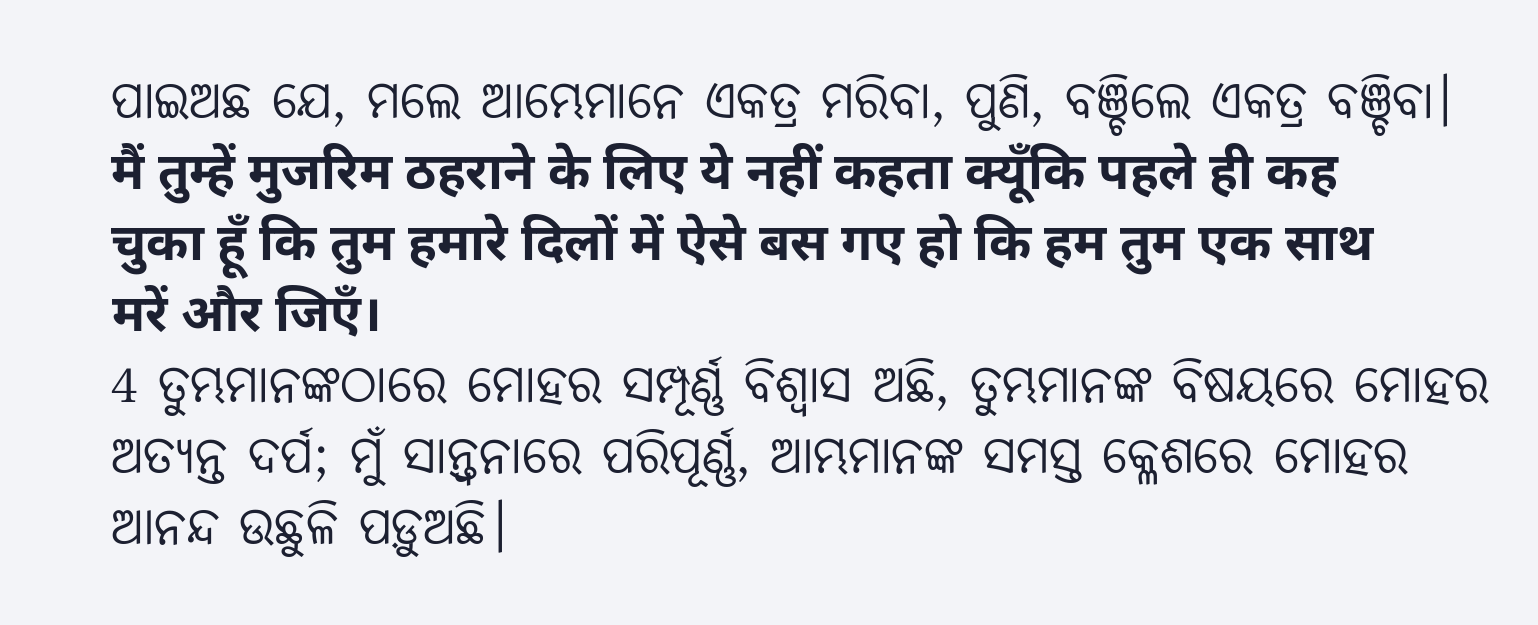ପାଇଅଛ ଯେ, ମଲେ ଆମ୍ଭେମାନେ ଏକତ୍ର ମରିବା, ପୁଣି, ବଞ୍ଚିଲେ ଏକତ୍ର ବଞ୍ଚିବା।
मैं तुम्हें मुजरिम ठहराने के लिए ये नहीं कहता क्यूँकि पहले ही कह चुका हूँ कि तुम हमारे दिलों में ऐसे बस गए हो कि हम तुम एक साथ मरें और जिएँ।
4 ତୁମ୍ଭମାନଙ୍କଠାରେ ମୋହର ସମ୍ପୂର୍ଣ୍ଣ ବିଶ୍ୱାସ ଅଛି, ତୁମ୍ଭମାନଙ୍କ ବିଷୟରେ ମୋହର ଅତ୍ୟନ୍ତ ଦର୍ପ; ମୁଁ ସାନ୍ତ୍ୱନାରେ ପରିପୂର୍ଣ୍ଣ, ଆମ୍ଭମାନଙ୍କ ସମସ୍ତ କ୍ଳେଶରେ ମୋହର ଆନନ୍ଦ ଉଛୁଳି ପଡ଼ୁଅଛି।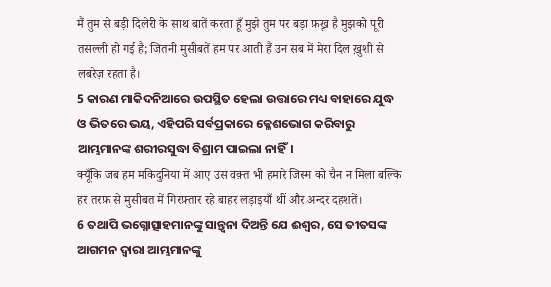मैं तुम से बड़ी दिलेरी के साथ बातें करता हूँ मुझे तुम पर बड़ा फ़ख़्र है मुझको पूरी तसल्ली हो गई है; जितनी मुसीबतें हम पर आती हैं उन सब में मेरा दिल ख़ुशी से लबरेज़ रहता है।
5 କାରଣ ମାକିଦନିଆରେ ଉପସ୍ଥିତ ହେଲା ଉତ୍ତାରେ ମଧ୍ୟ ବାହାରେ ଯୁଦ୍ଧ ଓ ଭିତରେ ଭୟ, ଏହିପରି ସର୍ବପ୍ରକାରେ କ୍ଳେଶଭୋଗ କରିବାରୁ ଆମ୍ଭମାନଙ୍କ ଶରୀରସୁଦ୍ଧା ବିଶ୍ରାମ ପାଇଲା ନାହିଁ।
क्यूँकि जब हम मकिदुनिया में आए उस वक़्त भी हमारे जिस्म को चैन न मिला बल्कि हर तरफ़ से मुसीबत में गिरफ़्तार रहे बाहर लड़ाइयाँ थीं और अन्दर दहशतें।
6 ତଥାପି ଭଗ୍ନୋତ୍ସାହମାନଙ୍କୁ ସାନ୍ତ୍ୱନା ଦିଅନ୍ତି ଯେ ଈଶ୍ବର, ସେ ତୀତସଙ୍କ ଆଗମନ ଦ୍ୱାରା ଆମ୍ଭମାନଙ୍କୁ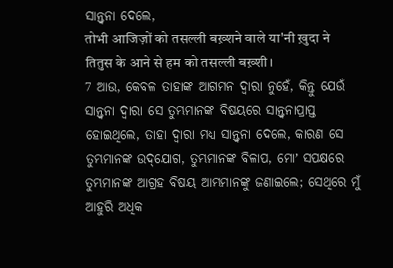ସାନ୍ତ୍ୱନା ଦେଲେ,
तोभी आजिज़ों को तसल्ली बख़्शने वाले या'नी ख़ुदा ने तितुस के आने से हम को तसल्ली बख़्शी।
7 ଆଉ, କେବଳ ତାହାଙ୍କ ଆଗମନ ଦ୍ୱାରା ନୁହେଁ, କିନ୍ତୁ ଯେଉଁ ସାନ୍ତ୍ୱନା ଦ୍ୱାରା ସେ ତୁମ୍ଭମାନଙ୍କ ବିଷୟରେ ସାନ୍ତ୍ୱନାପ୍ରାପ୍ତ ହୋଇଥିଲେ, ତାହା ଦ୍ୱାରା ମଧ୍ୟ ସାନ୍ତ୍ୱନା ଦେଲେ, କାରଣ ସେ ତୁମ୍ଭମାନଙ୍କ ଉଦ୍‌ଯୋଗ, ତୁମ୍ଭମାନଙ୍କ ବିଳାପ, ମୋʼ ସପକ୍ଷରେ ତୁମ୍ଭମାନଙ୍କ ଆଗ୍ରହ ବିଷୟ ଆମ୍ଭମାନଙ୍କୁ ଜଣାଇଲେ; ସେଥିରେ ମୁଁ ଆହୁରି ଅଧିକ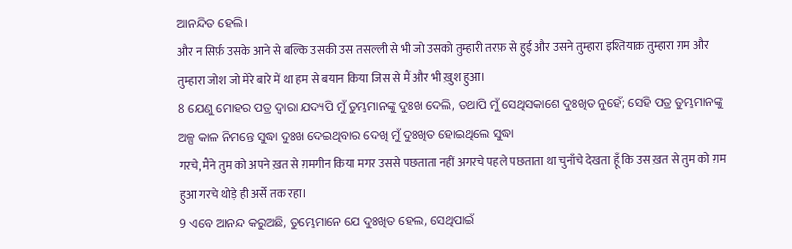ଆନନ୍ଦିତ ହେଲି।
और न सिर्फ़ उसके आने से बल्कि उसकी उस तसल्ली से भी जो उसको तुम्हारी तरफ़ से हुई और उसने तुम्हारा इश्तियाक़ तुम्हारा ग़म और तुम्हारा जोश जो मेरे बारे में था हम से बयान किया जिस से मैं और भी ख़ुश हुआ।
8 ଯେଣୁ ମୋହର ପତ୍ର ଦ୍ୱାରା ଯଦ୍ୟପି ମୁଁ ତୁମ୍ଭମାନଙ୍କୁ ଦୁଃଖ ଦେଲି, ତଥାପି ମୁଁ ସେଥିସକାଶେ ଦୁଃଖିତ ନୁହେଁ; ସେହି ପତ୍ର ତୁମ୍ଭମାନଙ୍କୁ ଅଳ୍ପ କାଳ ନିମନ୍ତେ ସୁଦ୍ଧା ଦୁଃଖ ଦେଇଥିବାର ଦେଖି ମୁଁ ଦୁଃଖିତ ହୋଇଥିଲେ ସୁଦ୍ଧା
गरचे, मैंने तुम को अपने ख़त से ग़मगीन किया मगर उससे पछताता नहीं अगरचे पहले पछताता था चुनाँचे देखता हूँ कि उस ख़त से तुम को ग़म हुआ गरचे थोड़े ही अर्से तक रहा।
9 ଏବେ ଆନନ୍ଦ କରୁଅଛି, ତୁମ୍ଭେମାନେ ଯେ ଦୁଃଖିତ ହେଲ, ସେଥିପାଇଁ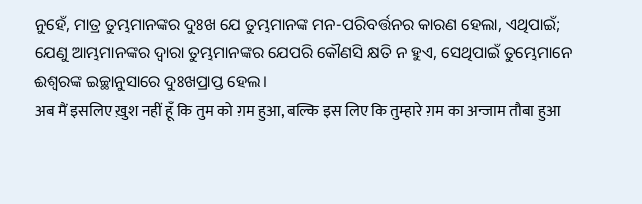ନୁହେଁ, ମାତ୍ର ତୁମ୍ଭମାନଙ୍କର ଦୁଃଖ ଯେ ତୁମ୍ଭମାନଙ୍କ ମନ-ପରିବର୍ତ୍ତନର କାରଣ ହେଲା, ଏଥିପାଇଁ; ଯେଣୁ ଆମ୍ଭମାନଙ୍କର ଦ୍ୱାରା ତୁମ୍ଭମାନଙ୍କର ଯେପରି କୌଣସି କ୍ଷତି ନ ହୁଏ, ସେଥିପାଇଁ ତୁମ୍ଭେମାନେ ଈଶ୍ବରଙ୍କ ଇଚ୍ଛାନୁସାରେ ଦୁଃଖପ୍ରାପ୍ତ ହେଲ।
अब मैं इसलिए ख़ुश नहीं हूँ कि तुम को ग़म हुआ, बल्कि इस लिए कि तुम्हारे ग़म का अन्जाम तौबा हुआ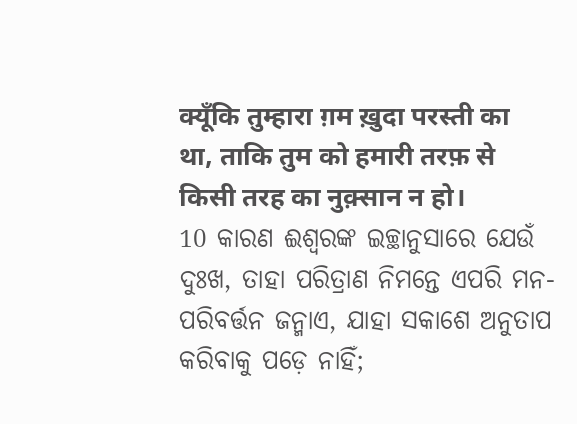क्यूँकि तुम्हारा ग़म ख़ुदा परस्ती का था, ताकि तुम को हमारी तरफ़ से किसी तरह का नुक़्सान न हो।
10 କାରଣ ଈଶ୍ବରଙ୍କ ଇଚ୍ଛାନୁସାରେ ଯେଉଁ ଦୁଃଖ, ତାହା ପରିତ୍ରାଣ ନିମନ୍ତେ ଏପରି ମନ-ପରିବର୍ତ୍ତନ ଜନ୍ମାଏ, ଯାହା ସକାଶେ ଅନୁତାପ କରିବାକୁ ପଡ଼େ ନାହିଁ;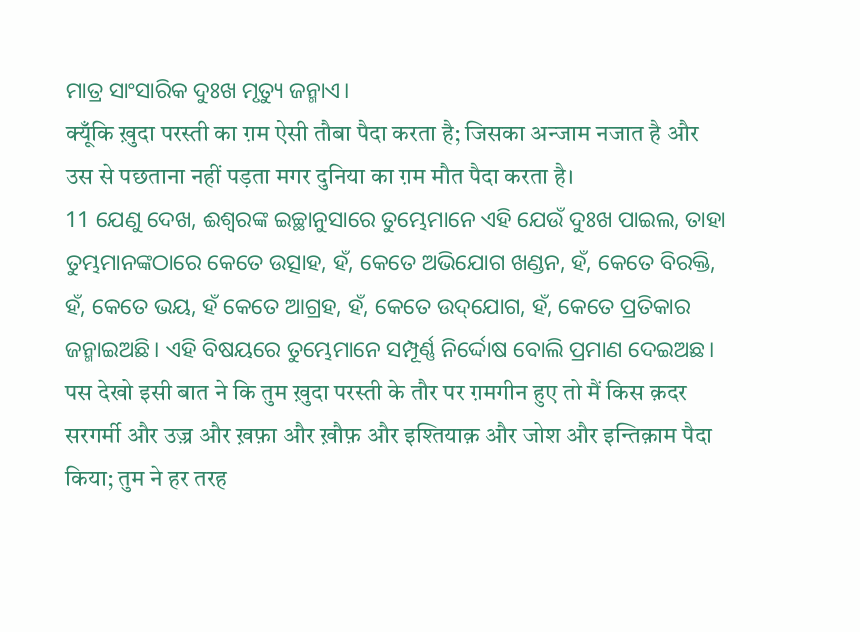ମାତ୍ର ସାଂସାରିକ ଦୁଃଖ ମୃତ୍ୟୁ ଜନ୍ମାଏ।
क्यूँकि ख़ुदा परस्ती का ग़म ऐसी तौबा पैदा करता है; जिसका अन्जाम नजात है और उस से पछताना नहीं पड़ता मगर दुनिया का ग़म मौत पैदा करता है।
11 ଯେଣୁ ଦେଖ, ଈଶ୍ବରଙ୍କ ଇଚ୍ଛାନୁସାରେ ତୁମ୍ଭେମାନେ ଏହି ଯେଉଁ ଦୁଃଖ ପାଇଲ, ତାହା ତୁମ୍ଭମାନଙ୍କଠାରେ କେତେ ଉତ୍ସାହ, ହଁ, କେତେ ଅଭିଯୋଗ ଖଣ୍ଡନ, ହଁ, କେତେ ବିରକ୍ତି, ହଁ, କେତେ ଭୟ, ହଁ କେତେ ଆଗ୍ରହ, ହଁ, କେତେ ଉଦ୍‌ଯୋଗ, ହଁ, କେତେ ପ୍ରତିକାର ଜନ୍ମାଇଅଛି। ଏହି ବିଷୟରେ ତୁମ୍ଭେମାନେ ସମ୍ପୂର୍ଣ୍ଣ ନିର୍ଦ୍ଦୋଷ ବୋଲି ପ୍ରମାଣ ଦେଇଅଛ।
पस देखो इसी बात ने कि तुम ख़ुदा परस्ती के तौर पर ग़मगीन हुए तो मैं किस क़दर सरगर्मी और उज़्र और ख़फ़ा और ख़ौफ़ और इश्तियाक़ और जोश और इन्तिक़ाम पैदा किया; तुम ने हर तरह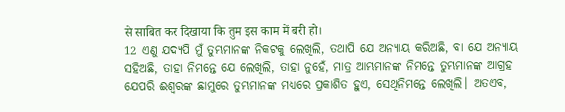से साबित कर दिखाया कि तुम इस काम में बरी हो।
12 ଏଣୁ ଯଦ୍ୟପି ମୁଁ ତୁମ୍ଭମାନଙ୍କ ନିକଟକୁ ଲେଖିଲି, ତଥାପି ଯେ ଅନ୍ୟାୟ କରିଅଛି, ବା ଯେ ଅନ୍ୟାୟ ସହିଅଛି, ତାହା ନିମନ୍ତେ ଯେ ଲେଖିଲି, ତାହା ନୁହେଁ, ମାତ୍ର ଆମ୍ଭମାନଙ୍କ ନିମନ୍ତେ ତୁମ୍ଭମାନଙ୍କ ଆଗ୍ରହ ଯେପରି ଈଶ୍ବରଙ୍କ ଛାମୁରେ ତୁମ୍ଭମାନଙ୍କ ମଧ୍ୟରେ ପ୍ରକାଶିତ ହୁଏ, ସେଥିନିମନ୍ତେ ଲେଖିଲି। ଅତଏବ,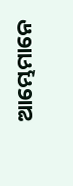ଆମ୍ଭେମାନେ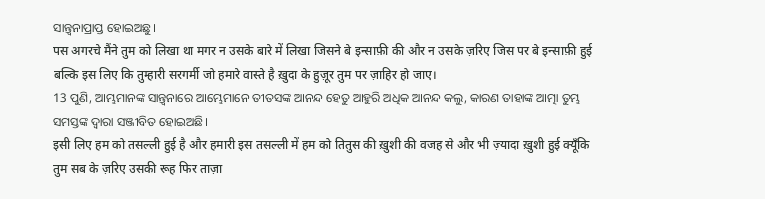ସାନ୍ତ୍ୱନାପ୍ରାପ୍ତ ହୋଇଅଛୁ।
पस अगरचे मैंने तुम को लिखा था मगर न उसके बारे में लिखा जिसने बे इन्साफ़ी की और न उसके ज़रिए जिस पर बे इन्साफ़ी हुई बल्कि इस लिए कि तुम्हारी सरगर्मी जो हमारे वास्ते है ख़ुदा के हुज़ूर तुम पर ज़ाहिर हो जाए।
13 ପୁଣି, ଆମ୍ଭମାନଙ୍କ ସାନ୍ତ୍ୱନାରେ ଆମ୍ଭେମାନେ ତୀତସଙ୍କ ଆନନ୍ଦ ହେତୁ ଆହୁରି ଅଧିକ ଆନନ୍ଦ କଲୁ, କାରଣ ତାହାଙ୍କ ଆତ୍ମା ତୁମ୍ଭ ସମସ୍ତଙ୍କ ଦ୍ୱାରା ସଞ୍ଜୀବିତ ହୋଇଅଛି।
इसी लिए हम को तसल्ली हुई है और हमारी इस तसल्ली में हम को तितुस की ख़ुशी की वजह से और भी ज़्यादा ख़ुशी हुई क्यूँकि तुम सब के ज़रिए उसकी रूह फिर ताज़ा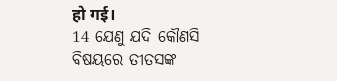हो गई।
14 ଯେଣୁ ଯଦି କୌଣସି ବିଷୟରେ ତୀତସଙ୍କ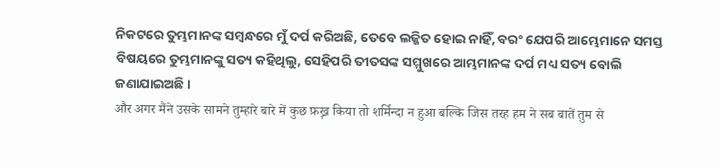ନିକଟରେ ତୁମ୍ଭମାନଙ୍କ ସମ୍ବନ୍ଧରେ ମୁଁ ଦର୍ପ କରିଅଛି, ତେବେ ଲଜ୍ଜିତ ହୋଇ ନାହିଁ, ବରଂ ଯେପରି ଆମ୍ଭେମାନେ ସମସ୍ତ ବିଷୟରେ ତୁମ୍ଭମାନଙ୍କୁ ସତ୍ୟ କହିଥିଲୁ, ସେହିପରି ତୀତସଙ୍କ ସମ୍ମୁଖରେ ଆମ୍ଭମାନଙ୍କ ଦର୍ପ ମଧ୍ୟ ସତ୍ୟ ବୋଲି ଜଣାଯାଇଅଛି।
और अगर मैंने उसके सामने तुम्हारे बारे में कुछ फ़ख़्र किया तो शर्मिन्दा न हुआ बल्कि जिस तरह हम ने सब बातें तुम से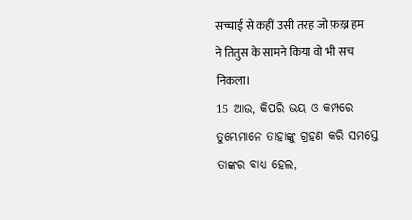सच्चाई से कहीं उसी तरह जो फ़ख़्र हम ने तितुस के सामने किया वो भी सच निकला।
15 ଆଉ, କିପରି ଭୟ ଓ କମ୍ପରେ ତୁମ୍ଭେମାନେ ତାହାଙ୍କୁ ଗ୍ରହଣ କରି ସମସ୍ତେ ତାଙ୍କର ବାଧ୍ୟ ହେଲ,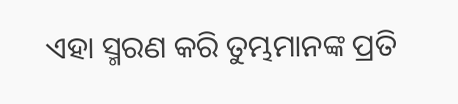ଏହା ସ୍ମରଣ କରି ତୁମ୍ଭମାନଙ୍କ ପ୍ରତି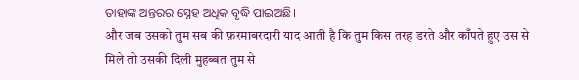ତାହାଙ୍କ ଅନ୍ତରର ସ୍ନେହ ଅଧିକ ବୃଦ୍ଧି ପାଇଅଛି।
और जब उसको तुम सब की फ़रमाबरदारी याद आती है कि तुम किस तरह डरते और काँपते हुए उस से मिले तो उसकी दिली मुहब्बत तुम से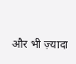और भी ज़्यादा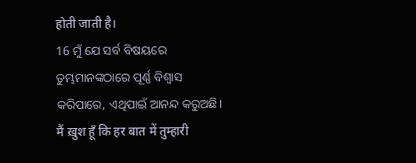होती जाती है।
16 ମୁଁ ଯେ ସର୍ବ ବିଷୟରେ ତୁମ୍ଭମାନଙ୍କଠାରେ ପୂର୍ଣ୍ଣ ବିଶ୍ୱାସ କରିପାରେ, ଏଥିପାଇଁ ଆନନ୍ଦ କରୁଅଛି।
मैं ख़ुश हूँ कि हर बात में तुम्हारी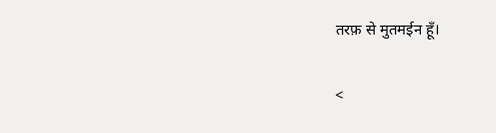तरफ़ से मुतमईन हूँ।

<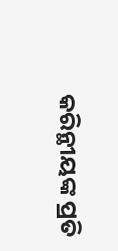କରିନ୍ଥୀୟଙ୍କ ପ୍ରତି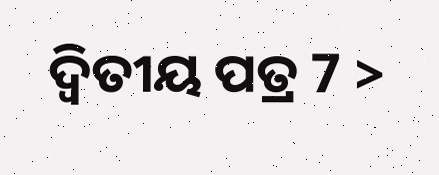ଦ୍ୱିତୀୟ ପତ୍ର 7 >